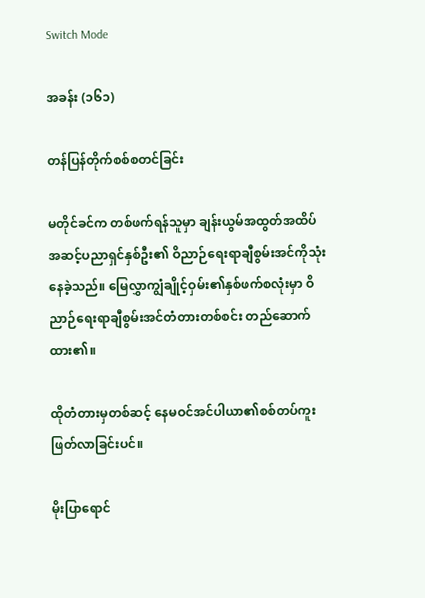Switch Mode

အခန်း (၁၆၁)

တန်ပြန်တိုက်စစ်စတင်ခြင်း

မတိုင်ခင်က တစ်ဖက်ရန်သူမှာ ချန်းယွမ်အထွတ်အထိပ်အဆင့်ပညာရှင်နှစ်ဦး၏ ဝိညာဉ်ရေးရာချီစွမ်းအင်ကိုသုံးနေခဲ့သည်။ မြေလွှာကျွံချိုင့်ဝှမ်း၏နှစ်ဖက်စလုံးမှာ ဝိညာဉ်ရေးရာချီစွမ်းအင်တံတားတစ်စင်း တည်ဆောက်ထား၏။

ထိုတံတားမှတစ်ဆင့် နေမဝင်အင်ပါယာ၏စစ်တပ်ကူးဖြတ်လာခြင်းပင်။

မိုးပြာရောင်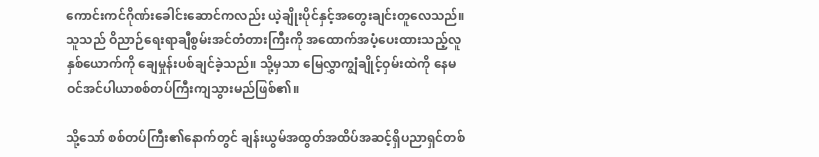ကောင်းကင်ဂိုဏ်းခေါင်းဆောင်ကလည်း ယဲ့ချိုးပိုင်နှင့်အတွေးချင်းတူလေသည်။ သူသည် ဝိညာဉ်ရေးရာချီစွမ်းအင်တံတားကြီးကို အထောက်အပံ့ပေးထားသည့်လူနှစ်ယောက်ကို ချေမှုန်းပစ်ချင်ခဲ့သည်။ သို့မှသာ မြေလွှာကျွံချိုင့်ဝှမ်းထဲကို နေမဝင်အင်ပါယာစစ်တပ်ကြီးကျသွားမည်ဖြစ်၏။

သို့သော် စစ်တပ်ကြီး၏နောက်တွင် ချန်းယွမ်အထွတ်အထိပ်အဆင့်ရှိပညာရှင်တစ်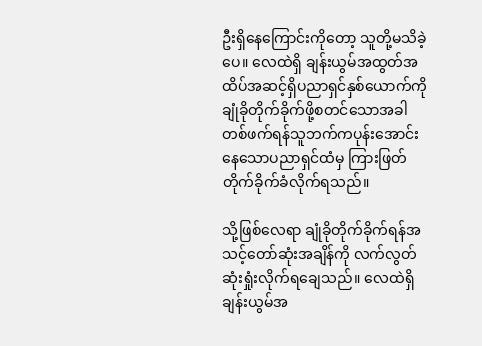ဦးရှိနေကြောင်းကိုတော့ သူတို့မသိခဲ့ပေ။ လေထဲရှိ ချန်းယွမ်အထွတ်အထိပ်အဆင့်ရှိပညာရှင်နှစ်ယောက်ကို ချုံခိုတိုက်ခိုက်ဖို့စတင်သောအခါ တစ်ဖက်ရန်သူဘက်ကပုန်းအောင်းနေသောပညာရှင်ထံမှ ကြားဖြတ်တိုက်ခိုက်ခံလိုက်ရသည်။

သို့ဖြစ်လေရာ ချုံခိုတိုက်ခိုက်ရန်အသင့်တော်ဆုံးအချိန်ကို လက်လွတ်ဆုံးရှုံးလိုက်ရချေသည်။ လေထဲရှိ ချန်းယွမ်အ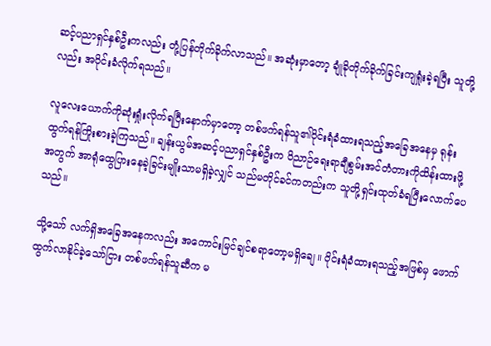ဆင့်ပညာရှင်နှစ်ဦးကလည်း တုံ့ပြန်တိုက်ခိုက်လာသည်။ အဆုံးမှာတော့ ချုံခိုတိုက်ခိုက်ခြင်းကျရှုံးခဲ့ရပြီး သူတို့လည်း အဝိုင်းခံလိုက်ရသည်။

လူလေးယောက်ကိုဆုံးရှုံးလိုက်ရပြီးနောက်မှာတော့ တစ်ဖက်ရန်သူ၏ဝိုင်းရံခံထားရသည့်အခြေအနေမှ ရုန်းထွက်ရန်ကြိုးစားခဲ့ကြသည်။ ချန်းယွမ်အဆင့်ပညာရှင်နှစ်ဦးက ဝိညာဉ်ရေးရာချီစွမ်းအင်တံတားကိုထိန်းထားဖို့အတွက် အာရုံထွေပြားနေခဲ့ခြင်းမျိုးသာမရှိခဲ့လျှင် သည်မတိုင်ခင်ကတည်းက သူတို့ရှင်းထုတ်ခံရပြီးလောက်ပေသည်။

သို့သော် လက်ရှိအခြေအနေကလည်း အကောင်းမြင်ချင်စရာတော့မရှိချေ။ ဝိုင်းရံခံထားရသည့်အဖြစ်မှ ဖောက်ထွက်လာနိုင်ခဲ့သော်ငြား တစ်ဖက်ရန်သူဆီက မ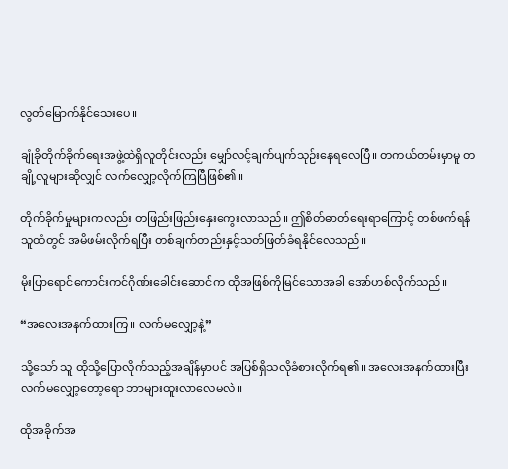လွတ်မြောက်နိုင်သေးပေ။

ချုံခိုတိုက်ခိုက်ရေးအဖွဲ့ထဲရှိလူတိုင်းလည်း မျှော်လင့်ချက်ပျက်သုဉ်းနေရလေပြီ။ တကယ်တမ်းမှာမူ တချို့လူများဆိုလျှင် လက်လျှော့လိုက်ကြပြီဖြစ်၏။

တိုက်ခိုက်မှုများကလည်း တဖြည်းဖြည်းနှေးကွေးလာသည်။ ဤစိတ်ဓာတ်ရေးရာကြောင့် တစ်ဖက်ရန်သူထံတွင် အမိဖမ်းလိုက်ရပြီး တစ်ချက်တည်းနှင့်သတ်ဖြတ်ခံရနိုင်လေသည်။

မိုးပြာရောင်ကောင်းကင်ဂိုဏ်းခေါင်းဆောင်က ထိုအဖြစ်ကိုမြင်သောအခါ အော်ဟစ်လိုက်သည်။

“အလေးအနက်ထားကြ။ လက်မလျှော့နဲ့”

သို့သော် သူ ထိုသို့ပြောလိုက်သည့်အချိန်မှာပင် အပြစ်ရှိသလိုခံစားလိုက်ရ၏။ အလေးအနက်ထားပြီး လက်မလျှော့တော့ရော ဘာများထူးလာလေမလဲ။

ထိုအခိုက်အ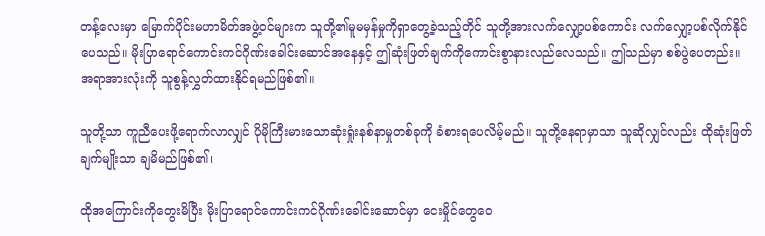တန့်လေးမှာ မြောက်ပိုင်းမဟာမိတ်အဖွဲ့ဝင်များက သူတို့၏မူမမှန်မှုကိုရှာတွေ့ခဲ့သည့်တိုင် သူတို့အားလက်လျှော့ပစ်ကောင်း လက်လျှော့ပစ်လိုက်နိုင်ပေသည်။ မိုးပြာရောင်ကောင်းကင်ဂိုဏ်းခေါင်းဆောင်အနေနှင့် ဤဆုံးဖြတ်ချက်ကိုကောင်းစွာနားလည်လေသည်။ ဤသည်မှာ စစ်ပွဲပေတည်း။ အရာအားလုံးကို သူစွန့်လွှတ်ထားနိုင်ရမည်ဖြစ်၏။

သူတို့သာ ကူညီပေးဖို့ရောက်လာလျှင် ပိုမိုကြီးမားသောဆုံးရှုံးနစ်နာမှုတစ်ခုကို ခံစားရပေလိမ့်မည်။ သူတို့နေရာမှာသာ သူဆိုလျှင်လည်း ထိုဆုံးဖြတ်ချက်မျိုးသာ ချမိမည်ဖြစ်၏၊

ထိုအကြောင်းကိုတွေးမိပြီး မိုးပြာရောင်ကောင်းကင်ဂိုဏ်းခေါင်းဆောင်မှာ ငေးမှိုင်တွေဝေ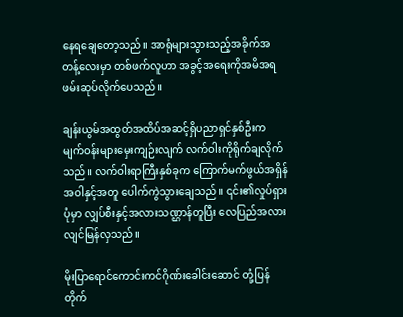နေရချေတော့သည်။ အာရုံများသွားသည့်အခိုက်အတန့်လေးမှာ တစ်ဖက်လူဟာ အခွင့်အရေးကိုအမိအရဖမ်းဆုပ်လိုက်ပေသည်။

ချန်းယွမ်အထွတ်အထိပ်အဆင့်ရှိပညာရှင်နှစ်ဦးက မျက်ဝန်းများမှေးကျဉ်းလျက် လက်ဝါးကိုရိုက်ချလိုက်သည်။ လက်ဝါးရာကြီးနှစ်ခုက ကြောက်မက်ဖွယ်အရှိန်အဝါနှင့်အတူ ပေါက်ကွဲသွားချေသည်။ ၎င်း၏လှုပ်ရှားပုံမှာ လျှပ်စီးနှင့်အလားသဏ္ဌာန်တူပြီး လေပြည်အလားလျင်မြန်လှသည်။

မိုးပြာရောင်ကောင်းကင်ဂိုဏ်းခေါင်းဆောင် တုံ့ပြန်တိုက်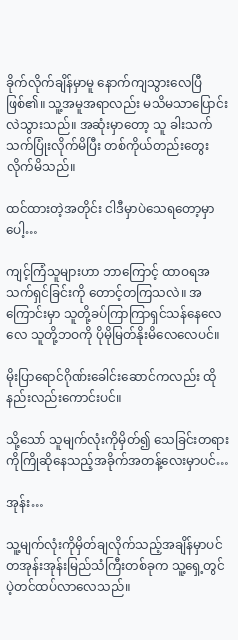ခိုက်လိုက်ချိန်မှာမူ နောက်ကျသွားလေပြီဖြစ်၏။ သူ့အမူအရာလည်း မသိမသာပြောင်းလဲသွားသည်။ အဆုံးမှာတော့ သူ ခါးသက်သက်ပြုံးလိုက်မိပြီး တစ်ကိုယ်တည်းတွေးလိုက်မိသည်။

ထင်ထားတဲ့အတိုင်း ငါဒီမှာပဲသေရတော့မှာပေါ့…

ကျင့်ကြံသူများဟာ ဘာကြောင့် ထာဝရအသက်ရှင်ခြင်းကို တောင့်တကြသလဲ။ အကြောင်းမှာ သူတို့ခပ်ကြာကြာရှင်သန်နေလေလေ သူတို့ဘဝကို ပိုမိုမြတ်နိုးမိလေလေပင်။

မိုးပြာရောင်ဂိုဏ်းခေါင်းဆောင်ကလည်း ထိုနည်းလည်းကောင်းပင်။

သို့သော် သူမျက်လုံးကိုမှိတ်၍ သေခြင်းတရားကိုကြိုဆိုနေသည့်အခိုက်အတန့်လေးမှာပင်…

အုန်း…

သူ့မျက်လုံးကိုမှိတ်ချလိုက်သည့်အချိန်မှာပင် တအုန်းအုန်းမြည်သံကြီးတစ်ခုက သူ့ရှေ့တွင်ပဲ့တင်ထပ်လာလေသည်။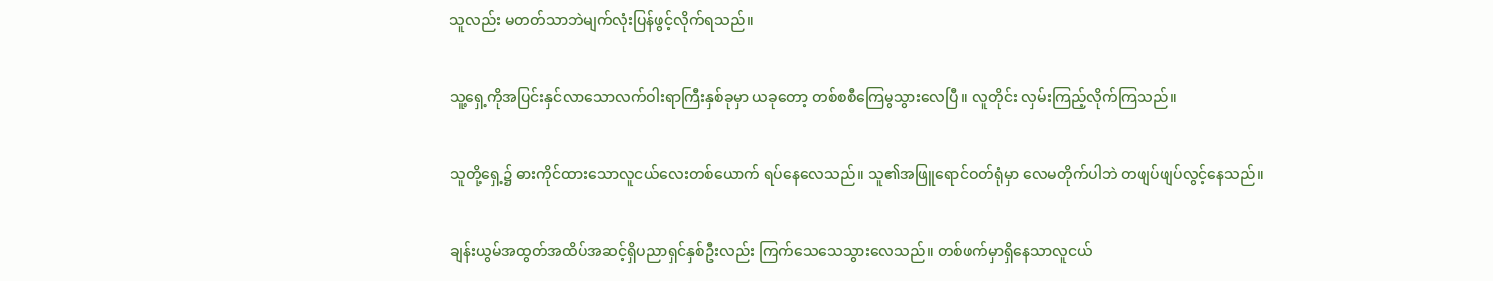သူလည်း မတတ်သာဘဲမျက်လုံးပြန်ဖွင့်လိုက်ရသည်။

သူ့ရှေ့ကိုအပြင်းနှင်လာသောလက်ဝါးရာကြီးနှစ်ခုမှာ ယခုတော့ တစ်စစီကြေမွသွားလေပြီ။ လူတိုင်း လှမ်းကြည့်လိုက်ကြသည်။

သူတို့ရှေ့၌ ဓားကိုင်ထားသောလူငယ်လေးတစ်ယောက် ရပ်နေလေသည်။ သူ၏အဖြူရောင်ဝတ်ရုံမှာ လေမတိုက်ပါဘဲ တဖျပ်ဖျပ်လွင့်နေသည်။

ချန်းယွမ်အထွတ်အထိပ်အဆင့်ရှိပညာရှင်နှစ်ဦးလည်း ကြက်သေသေသွားလေသည်။ တစ်ဖက်မှာရှိနေသာလူငယ်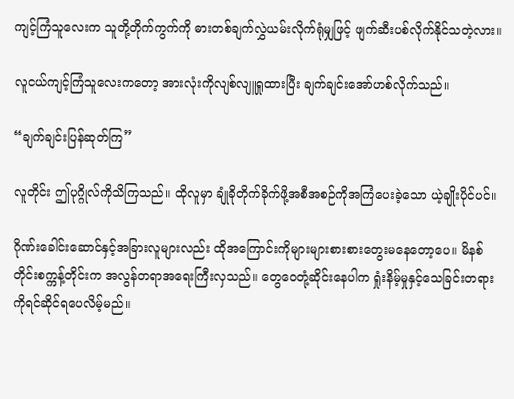ကျင့်ကြံသူလေးက သူတို့တိုက်ကွက်ကို ဓားတစ်ချက်လွှဲယမ်းလိုက်ရုံမျှဖြင့် ဖျက်ဆီးပစ်လိုက်နိုင်သတဲ့လား။

လူငယ်ကျင့်ကြံသူလေးကတော့ အားလုံးကိုလျစ်လျူရှုထားပြီး ချက်ချင်းအော်ဟစ်လိုက်သည်။

“ချက်ချင်းပြန်ဆုတ်ကြ”

လူတိုင်း ဤပုဂ္ဂိုလ်ကိုသိကြသည်။ ထိုလူမှာ ချုံခိုတိုက်ခိုက်ဖို့အစီအစဉ်ကိုအကြံပေးခဲ့သော ယဲ့ချိုးပိုင်ပင်။

ဂိုဏ်းခေါင်းဆောင်နှင့်အခြားလူများလည်း ထိုအကြောင်းကိုများများစားစားတွေးမနေတော့ပေ။ မိနစ်တိုင်းစက္ကန့်တိုင်းက အလွန်တရာအရေးကြီးလှသည်။ တွေဝေတုံ့ဆိုင်းနေပါက ရှုံးနိမ့်မှုနှင့်သေခြင်းတရားကိုရင်ဆိုင်ရပေလိမ့်မည်။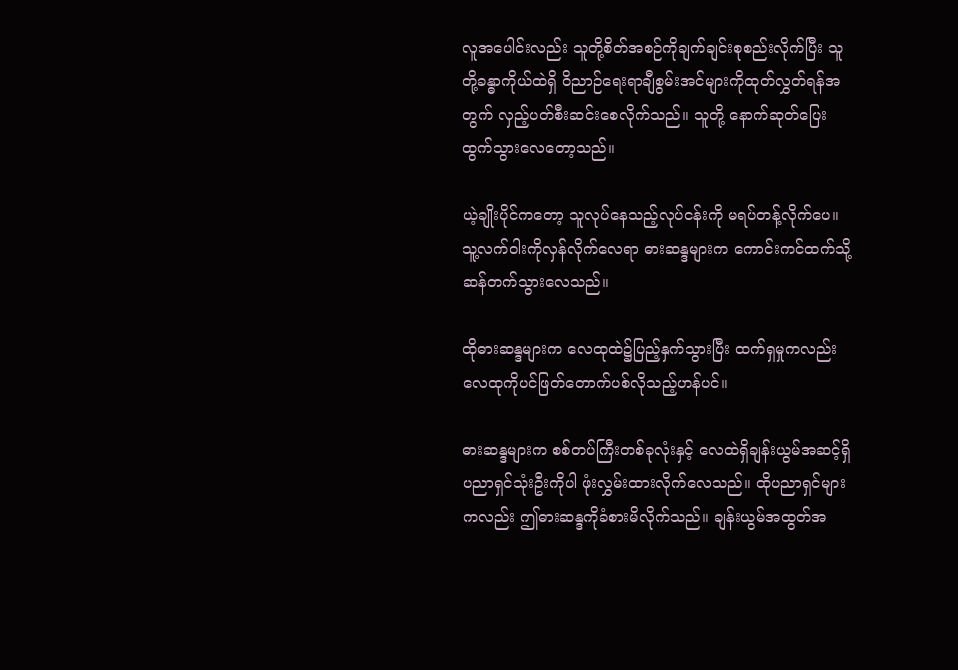လူအပေါင်းလည်း သူတို့စိတ်အစဉ်ကိုချက်ချင်းစုစည်းလိုက်ပြီး သူတို့ခန္ဓာကိုယ်ထဲရှိ ဝိညာဉ်ရေးရာချီစွမ်းအင်များကိုထုတ်လွှတ်ရန်အတွက် လှည့်ပတ်စီးဆင်းစေလိုက်သည်။ သူတို့ နောက်ဆုတ်ပြေးထွက်သွားလေတော့သည်။

ယဲ့ချိုးပိုင်ကတော့ သူလုပ်နေသည့်လုပ်ငန်းကို မရပ်တန့်လိုက်ပေ။ သူ့လက်ဝါးကိုလှန်လိုက်လေရာ ဓားဆန္ဒများက ကောင်းကင်ထက်သို့ဆန်တက်သွားလေသည်။

ထိုဓားဆန္ဒများက လေထုထဲ၌ပြည့်နှက်သွားပြီး ထက်ရှမှုကလည်း လေထုကိုပင်ဖြတ်တောက်ပစ်လိုသည့်ဟန်ပင်။

ဓားဆန္ဒများက စစ်တပ်ကြီးတစ်ခုလုံးနှင့် လေထဲရှိချန်းယွမ်အဆင့်ရှိပညာရှင်သုံးဦးကိုပါ ဖုံးလွှမ်းထားလိုက်လေသည်။ ထိုပညာရှင်များကလည်း ဤဓားဆန္ဒကိုခံစားမိလိုက်သည်။ ချန်းယွမ်အထွတ်အ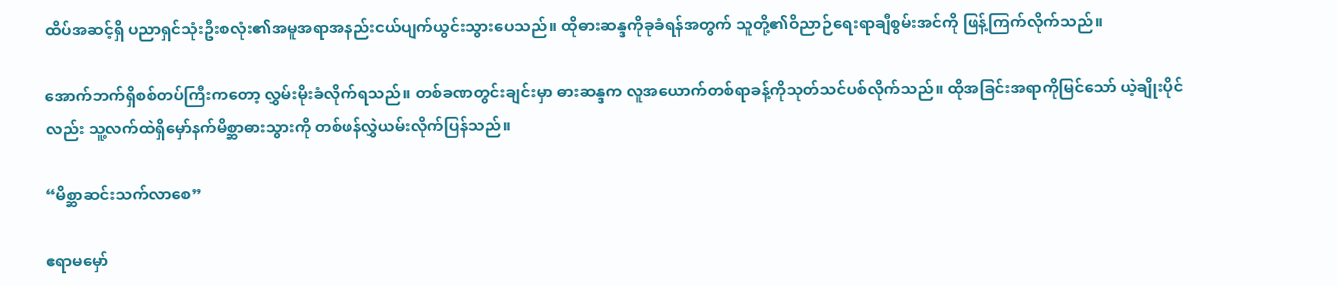ထိပ်အဆင့်ရှိ ပညာရှင်သုံးဦးစလုံး၏အမူအရာအနည်းငယ်ပျက်ယွင်းသွားပေသည်။ ထိုဓားဆန္ဒကိုခုခံရန်အတွက် သူတို့၏ဝိညာဉ်ရေးရာချီစွမ်းအင်ကို ဖြန့်ကြက်လိုက်သည်။

အောက်ဘက်ရှိစစ်တပ်ကြီးကတော့ လွှမ်းမိုးခံလိုက်ရသည်။ တစ်ခဏတွင်းချင်းမှာ ဓားဆန္ဒက လူအယောက်တစ်ရာခန့်ကိုသုတ်သင်ပစ်လိုက်သည်။ ထိုအခြင်းအရာကိုမြင်သော် ယဲ့ချိုးပိုင်လည်း သူ့လက်ထဲရှိမှော်နက်မိစ္ဆာဓားသွားကို တစ်ဖန်လွှဲယမ်းလိုက်ပြန်သည်။

“မိစ္ဆာဆင်းသက်လာစေ”

ဧရာမမှော်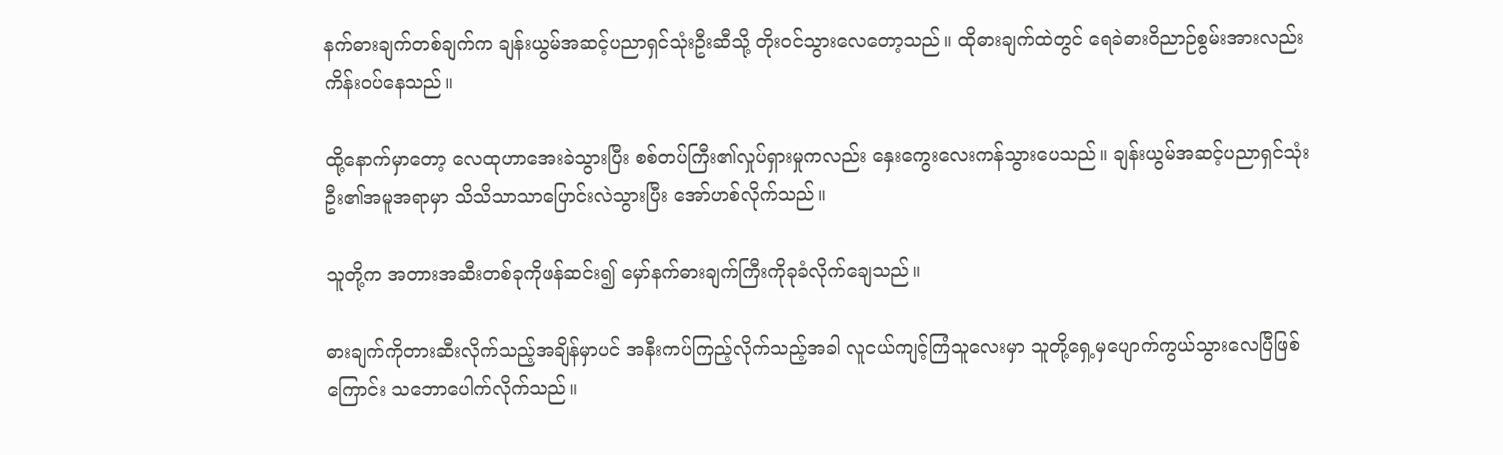နက်ဓားချက်တစ်ချက်က ချန်းယွမ်အဆင့်ပညာရှင်သုံးဦးဆီသို့ တိုးဝင်သွားလေတော့သည်။ ထိုဓားချက်ထဲတွင် ရေခဲဓားဝိညာဉ်စွမ်းအားလည်း ကိန်းဝပ်နေသည်။

ထို့နောက်မှာတော့ လေထုဟာအေးခဲသွားပြီး စစ်တပ်ကြီး၏လှုပ်ရှားမှုကလည်း နှေးကွေးလေးကန်သွားပေသည်။ ချန်းယွမ်အဆင့်ပညာရှင်သုံးဦး၏အမူအရာမှာ သိသိသာသာပြောင်းလဲသွားပြီး အော်ဟစ်လိုက်သည်။

သူတို့က အတားအဆီးတစ်ခုကိုဖန်ဆင်း၍ မှော်နက်ဓားချက်ကြီးကိုခုခံလိုက်ချေသည်။

ဓားချက်ကိုတားဆီးလိုက်သည့်အချိန်မှာပင် အနီးကပ်ကြည့်လိုက်သည့်အခါ လူငယ်ကျင့်ကြံသူလေးမှာ သူတို့ရှေ့မှပျောက်ကွယ်သွားလေပြီဖြစ်ကြောင်း သဘောပေါက်လိုက်သည်။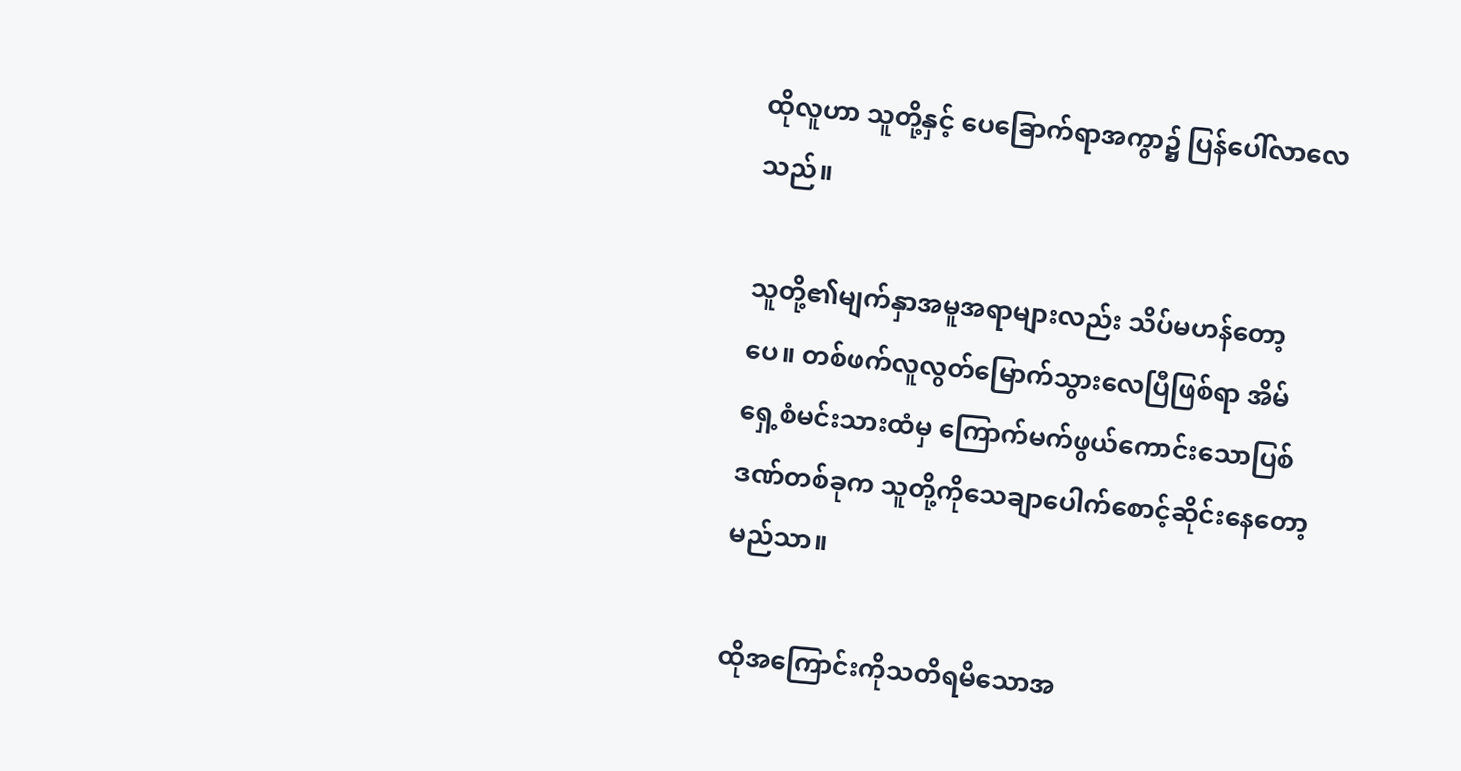ထိုလူဟာ သူတို့နှင့် ပေခြောက်ရာအကွာ၌ ပြန်ပေါ်လာလေသည်။

သူတို့၏မျက်နှာအမူအရာများလည်း သိပ်မဟန်တော့ပေ။ တစ်ဖက်လူလွတ်မြောက်သွားလေပြီဖြစ်ရာ အိမ်ရှေ့စံမင်းသားထံမှ ကြောက်မက်ဖွယ်ကောင်းသောပြစ်ဒဏ်တစ်ခုက သူတို့ကိုသေချာပေါက်စောင့်ဆိုင်းနေတော့မည်သာ။

ထိုအကြောင်းကိုသတိရမိသောအ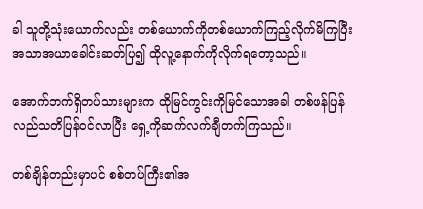ခါ သူတို့သုံးယောက်လည်း တစ်ယောက်ကိုတစ်ယောက်ကြည့်လိုက်မိကြပြီး အသာအယာခေါင်းဆတ်ပြ၍ ထိုလူ့နောက်ကိုလိုက်ရတော့သည်။

အောက်ဘက်ရှိတပ်သားများက ထိုမြင်ကွင်းကိုမြင်သောအခါ တစ်ဖန်ပြန်လည်သတိပြန်ဝင်လာပြီး ရှေ့ကိုဆက်လက်ချီတက်ကြသည်။

တစ်ချိန်တည်းမှာပင် စစ်တပ်ကြီး၏အ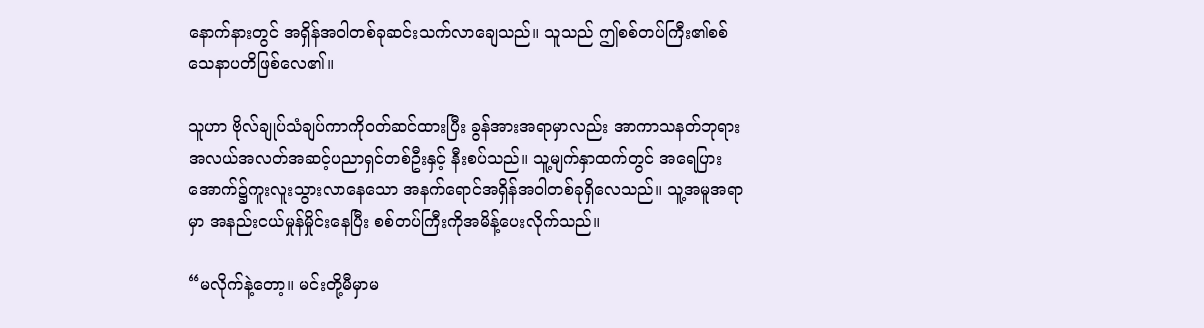နောက်နားတွင် အရှိန်အဝါတစ်ခုဆင်းသက်လာချေသည်။ သူသည် ဤစစ်တပ်ကြီး၏စစ်သေနာပတိဖြစ်လေ၏။

သူဟာ ဗိုလ်ချုပ်သံချပ်ကာကိုဝတ်ဆင်ထားပြီး ခွန်အားအရာမှာလည်း အာကာသနတ်ဘုရားအလယ်အလတ်အဆင့်ပညာရှင်တစ်ဦးနှင့် နီးစပ်သည်။ သူ့မျက်နှာထက်တွင် အရေပြားအောက်၌ကူးလူးသွားလာနေသော အနက်ရောင်အရှိန်အဝါတစ်ခုရှိလေသည်။ သူ့အမူအရာမှာ အနည်းငယ်မှုန်မှိုင်းနေပြီး စစ်တပ်ကြီးကိုအမိန့်ပေးလိုက်သည်။

“မလိုက်နဲ့တော့။ မင်းတို့မီမှာမ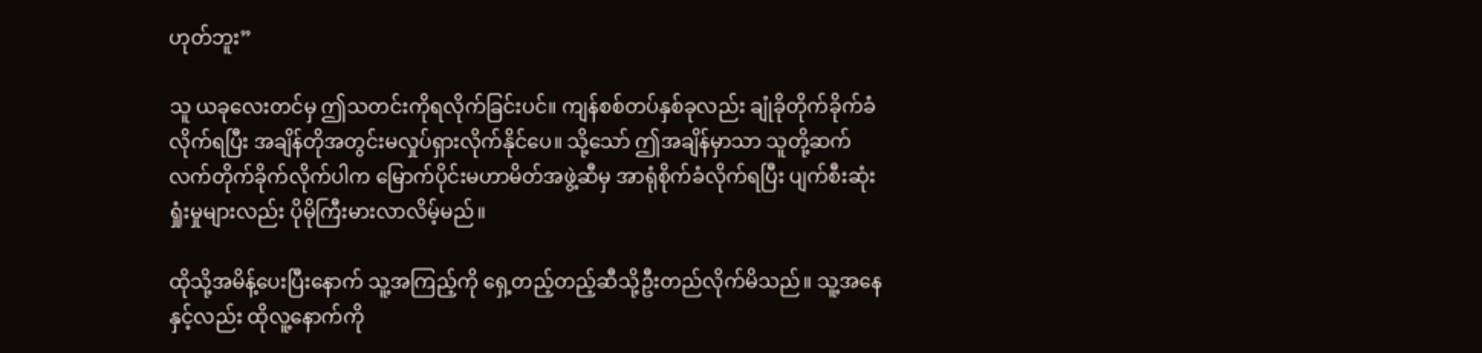ဟုတ်ဘူး”

သူ ယခုလေးတင်မှ ဤသတင်းကိုရလိုက်ခြင်းပင်။ ကျန်စစ်တပ်နှစ်ခုလည်း ချုံခိုတိုက်ခိုက်ခံလိုက်ရပြီး အချိန်တိုအတွင်းမလှုပ်ရှားလိုက်နိုင်ပေ။ သို့သော် ဤအချိန်မှာသာ သူတို့ဆက်လက်တိုက်ခိုက်လိုက်ပါက မြောက်ပိုင်းမဟာမိတ်အဖွဲ့ဆီမှ အာရုံစိုက်ခံလိုက်ရပြီး ပျက်စီးဆုံးရှုံးမှုများလည်း ပိုမိုကြီးမားလာလိမ့်မည်။

ထိုသို့အမိန့်ပေးပြီးနောက် သူ့အကြည့်ကို ရှေ့တည့်တည့်ဆီသို့ဦးတည်လိုက်မိသည်။ သူ့အနေနှင့်လည်း ထိုလူ့နောက်ကို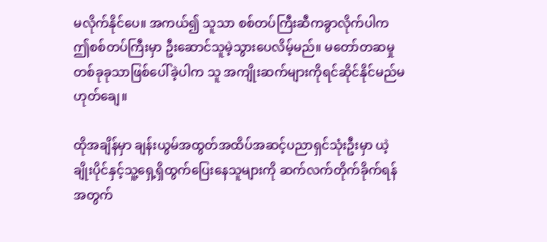မလိုက်နိုင်ပေ။ အကယ်၍ သူသာ စစ်တပ်ကြီးဆီကခွာလိုက်ပါက ဤစစ်တပ်ကြီးမှာ ဦးဆောင်သူမဲ့သွားပေလိမ့်မည်။ မတော်တဆမှုတစ်ခုခုသာဖြစ်ပေါ်ခဲ့ပါက သူ အကျိုးဆက်များကိုရင်ဆိုင်နိုင်မည်မဟုတ်ချေ။

ထိုအချိန်မှာ ချန်းယွမ်အထွတ်အထိပ်အဆင့်ပညာရှင်သုံးဦးမှာ ယဲ့ချိုးပိုင်နှင့်သူ့ရှေ့ရှိထွက်ပြေးနေသူများကို ဆက်လက်တိုက်ခိုက်ရန်အတွက်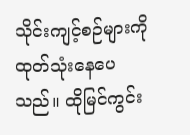သိုင်းကျင့်စဉ်များကိုထုတ်သုံးနေပေသည်။ ထိုမြင်ကွင်း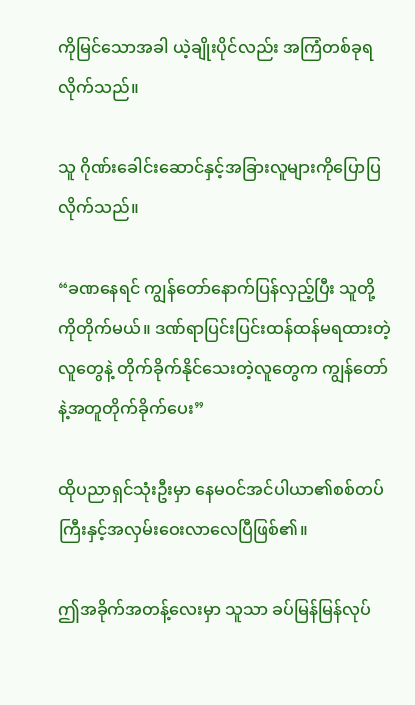ကိုမြင်သောအခါ ယဲ့ချိုးပိုင်လည်း အကြံတစ်ခုရလိုက်သည်။

သူ ဂိုဏ်းခေါင်းဆောင်နှင့်အခြားလူများကိုပြောပြလိုက်သည်။

“ခဏနေရင် ကျွန်တော်နောက်ပြန်လှည့်ပြီး သူတို့ကိုတိုက်မယ်။ ဒဏ်ရာပြင်းပြင်းထန်ထန်မရထားတဲ့လူတွေနဲ့ တိုက်ခိုက်နိုင်သေးတဲ့လူတွေက ကျွန်တော်နဲ့အတူတိုက်ခိုက်ပေး”

ထိုပညာရှင်သုံးဦးမှာ နေမဝင်အင်ပါယာ၏စစ်တပ်ကြီးနှင့်အလှမ်းဝေးလာလေပြီဖြစ်၏။

ဤအခိုက်အတန့်လေးမှာ သူသာ ခပ်မြန်မြန်လုပ်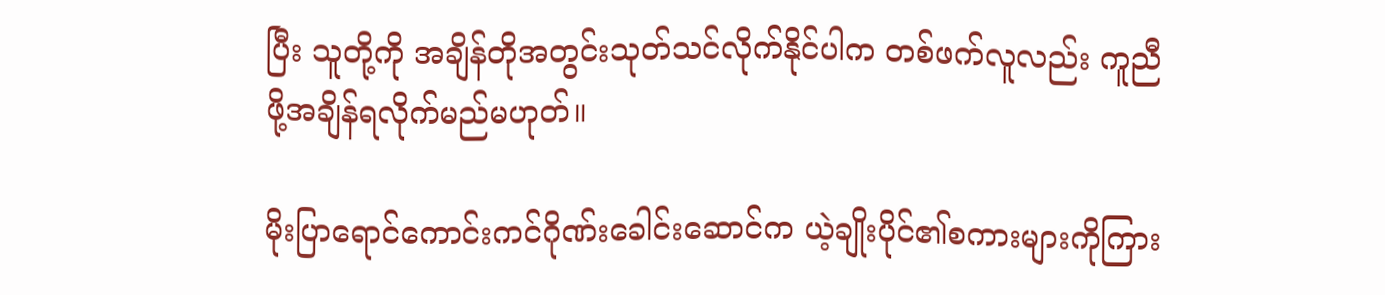ပြီး သူတို့ကို အချိန်တိုအတွင်းသုတ်သင်လိုက်နိုင်ပါက တစ်ဖက်လူလည်း ကူညီဖို့အချိန်ရလိုက်မည်မဟုတ်။

မိုးပြာရောင်ကောင်းကင်ဂိုဏ်းခေါင်းဆောင်က ယဲ့ချိုးပိုင်၏စကားများကိုကြား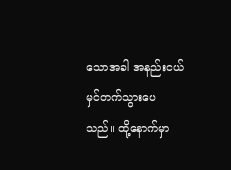သောအခါ အနည်းငယ်မှင်တက်သွားပေသည်။ ထို့နောက်မှာ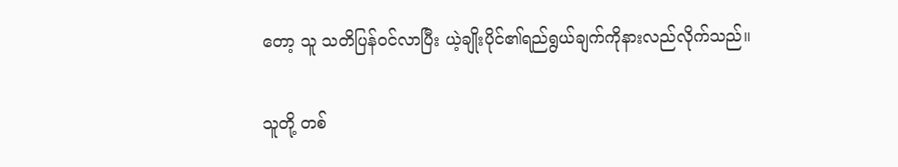တော့ သူ သတိပြန်ဝင်လာပြီး ယဲ့ချိုးပိုင်၏ရည်ရွယ်ချက်ကိုနားလည်လိုက်သည်။

သူတို့ တစ်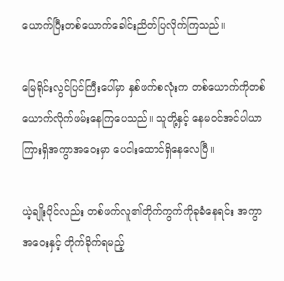ယောက်ပြီးတစ်ယောက်ခေါင်းညိတ်ပြလိုက်ကြသည်။

မြေရိုင်းလွင်ပြင်ကြီးပေါ်မှာ နှစ်ဖက်စလုံးက တစ်ယောက်ကိုတစ်ယောက်လိုက်ဖမ်းနေကြပေသည်။ သူတို့နှင့် နေမဝင်အင်ပါယာကြားရှိအကွာအဝေးမှာ ပေငါးထောင်ရှိနေလေပြီ။

ယဲ့ချိုးပိုင်လည်း တစ်ဖက်လူ၏တိုက်ကွက်ကိုခုခံနေရင်း အကွာအဝေးနှင့် တိုက်ခိုက်ရမည့်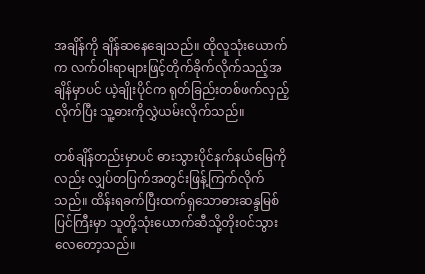အချိန်ကို ချိန်ဆနေချေသည်။ ထိုလူသုံးယောက်က လက်ဝါးရာများဖြင့်တိုက်ခိုက်လိုက်သည့်အချိန်မှာပင် ယဲ့ချိုးပိုင်က ရုတ်ခြည်းတစ်ဖက်လှည့်လိုက်ပြီး သူ့ဓားကိုလွှဲယမ်းလိုက်သည်။

တစ်ချိန်တည်းမှာပင် ဓားသွားပိုင်နက်နယ်မြေကိုလည်း လျှပ်တပြက်အတွင်းဖြန့်ကြက်လိုက်သည်။ ထိန်းရခက်ပြီးထက်ရှသောဓားဆန္ဒမြစ်ပြင်ကြီးမှာ သူတို့သုံးယောက်ဆီသို့တိုးဝင်သွားလေတော့သည်။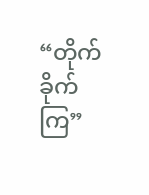“တိုက်ခိုက်ကြ”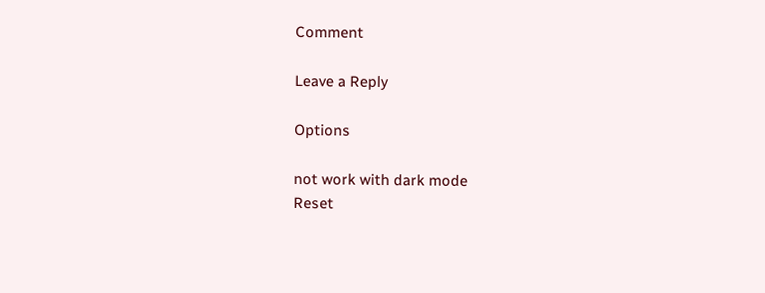Comment

Leave a Reply

Options

not work with dark mode
Reset